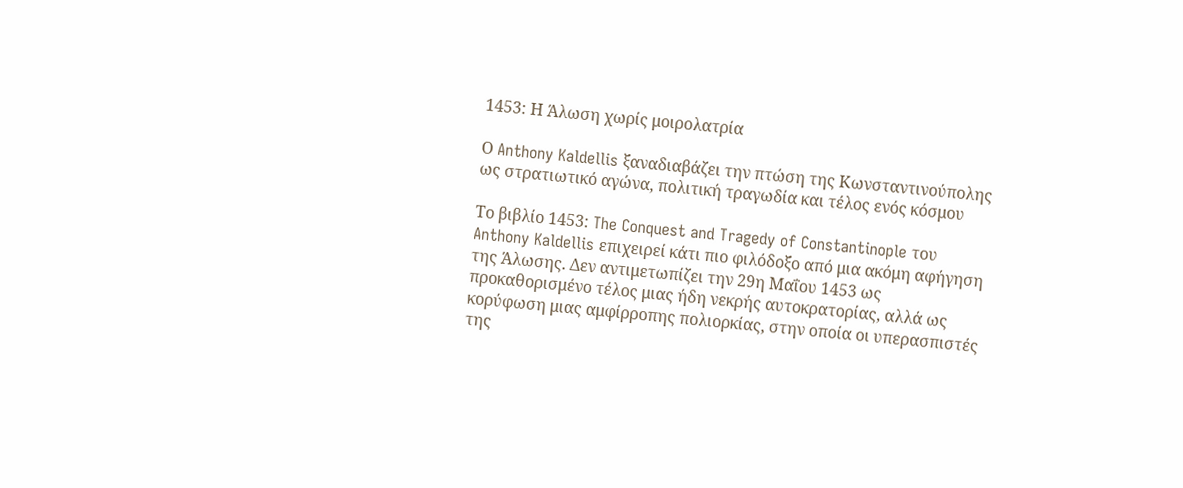1453: Η Άλωση χωρίς μοιρολατρία

Ο Anthony Kaldellis ξαναδιαβάζει την πτώση της Κωνσταντινούπολης ως στρατιωτικό αγώνα, πολιτική τραγωδία και τέλος ενός κόσμου

Το βιβλίο 1453: The Conquest and Tragedy of Constantinople του Anthony Kaldellis επιχειρεί κάτι πιο φιλόδοξο από μια ακόμη αφήγηση της Άλωσης. Δεν αντιμετωπίζει την 29η Μαΐου 1453 ως προκαθορισμένο τέλος μιας ήδη νεκρής αυτοκρατορίας, αλλά ως κορύφωση μιας αμφίρροπης πολιορκίας, στην οποία οι υπερασπιστές της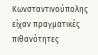Κωνσταντινούπολης είχαν πραγματικές πιθανότητες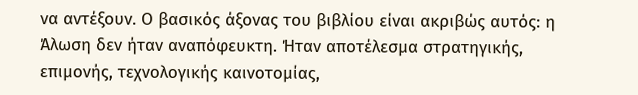να αντέξουν. Ο βασικός άξονας του βιβλίου είναι ακριβώς αυτός: η Άλωση δεν ήταν αναπόφευκτη. Ήταν αποτέλεσμα στρατηγικής, επιμονής, τεχνολογικής καινοτομίας,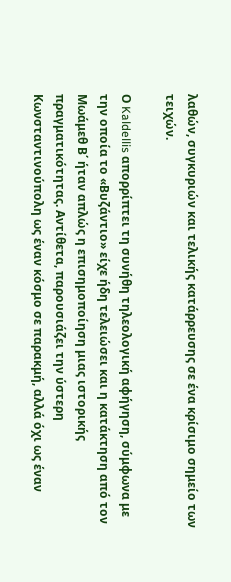λαθών, συγκυριών και τελικής κατάρρευσης σε ένα κρίσιμο σημείο των τειχών.

Ο Kaldellis απορρίπτει τη συνήθη τηλεολογική αφήγηση, σύμφωνα με την οποία το «Βυζάντιο» είχε ήδη τελειώσει και η κατάκτηση από τον Μωάμεθ Β΄ ήταν απλώς η επισημοποίηση μιας ιστορικής πραγματικότητας. Αντίθετα, παρουσιάζει την ύστερη Κωνσταντινούπολη ως έναν κόσμο σε παρακμή, αλλά όχι ως έναν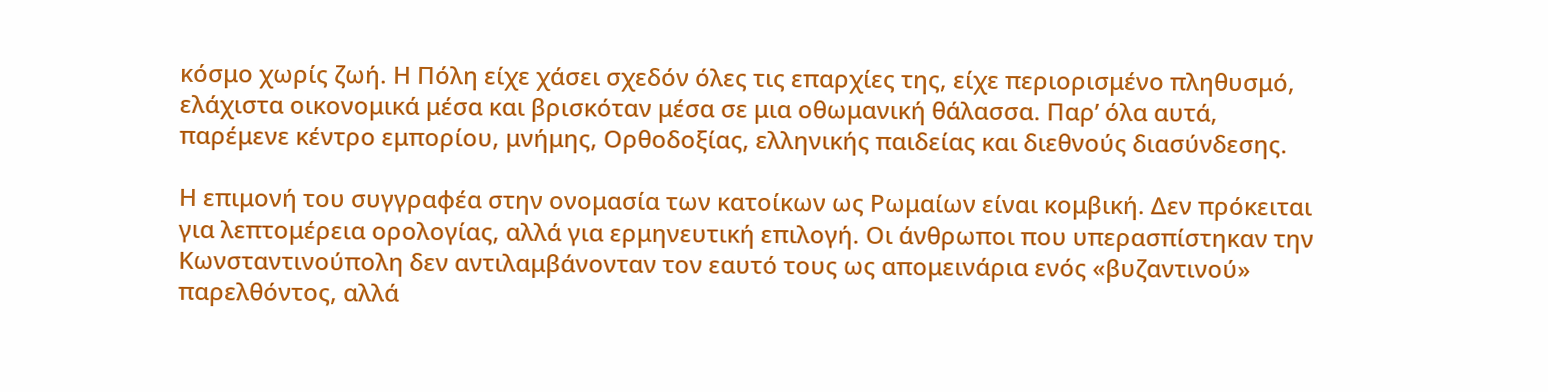κόσμο χωρίς ζωή. Η Πόλη είχε χάσει σχεδόν όλες τις επαρχίες της, είχε περιορισμένο πληθυσμό, ελάχιστα οικονομικά μέσα και βρισκόταν μέσα σε μια οθωμανική θάλασσα. Παρ’ όλα αυτά, παρέμενε κέντρο εμπορίου, μνήμης, Ορθοδοξίας, ελληνικής παιδείας και διεθνούς διασύνδεσης.

Η επιμονή του συγγραφέα στην ονομασία των κατοίκων ως Ρωμαίων είναι κομβική. Δεν πρόκειται για λεπτομέρεια ορολογίας, αλλά για ερμηνευτική επιλογή. Οι άνθρωποι που υπερασπίστηκαν την Κωνσταντινούπολη δεν αντιλαμβάνονταν τον εαυτό τους ως απομεινάρια ενός «βυζαντινού» παρελθόντος, αλλά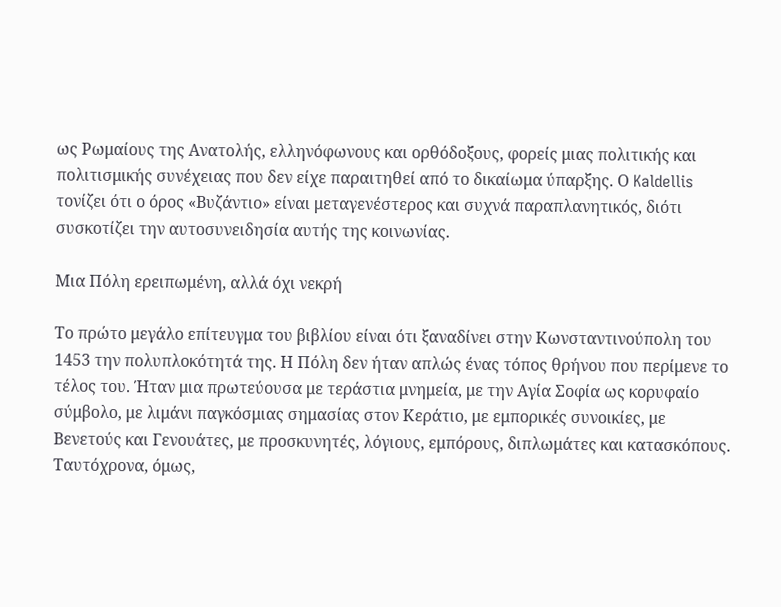ως Ρωμαίους της Ανατολής, ελληνόφωνους και ορθόδοξους, φορείς μιας πολιτικής και πολιτισμικής συνέχειας που δεν είχε παραιτηθεί από το δικαίωμα ύπαρξης. Ο Kaldellis τονίζει ότι ο όρος «Βυζάντιο» είναι μεταγενέστερος και συχνά παραπλανητικός, διότι συσκοτίζει την αυτοσυνειδησία αυτής της κοινωνίας.

Μια Πόλη ερειπωμένη, αλλά όχι νεκρή

Το πρώτο μεγάλο επίτευγμα του βιβλίου είναι ότι ξαναδίνει στην Κωνσταντινούπολη του 1453 την πολυπλοκότητά της. Η Πόλη δεν ήταν απλώς ένας τόπος θρήνου που περίμενε το τέλος του. Ήταν μια πρωτεύουσα με τεράστια μνημεία, με την Αγία Σοφία ως κορυφαίο σύμβολο, με λιμάνι παγκόσμιας σημασίας στον Κεράτιο, με εμπορικές συνοικίες, με Βενετούς και Γενουάτες, με προσκυνητές, λόγιους, εμπόρους, διπλωμάτες και κατασκόπους. Ταυτόχρονα, όμως,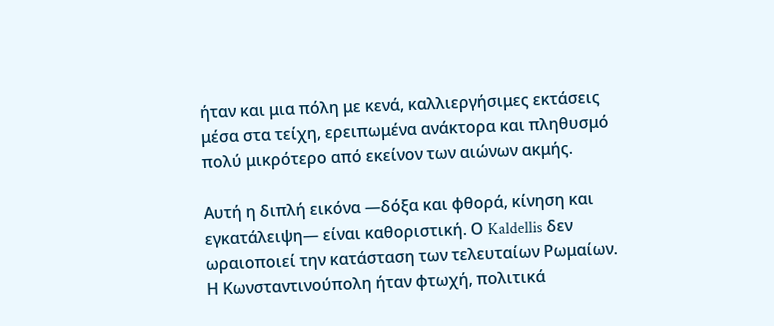ήταν και μια πόλη με κενά, καλλιεργήσιμες εκτάσεις μέσα στα τείχη, ερειπωμένα ανάκτορα και πληθυσμό πολύ μικρότερο από εκείνον των αιώνων ακμής.

Αυτή η διπλή εικόνα —δόξα και φθορά, κίνηση και εγκατάλειψη— είναι καθοριστική. Ο Kaldellis δεν ωραιοποιεί την κατάσταση των τελευταίων Ρωμαίων. Η Κωνσταντινούπολη ήταν φτωχή, πολιτικά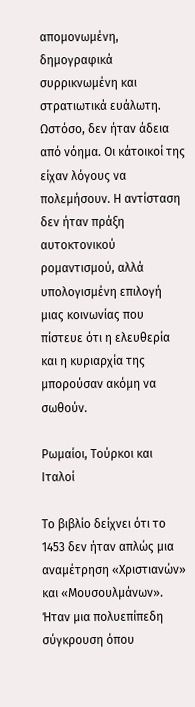απομονωμένη, δημογραφικά συρρικνωμένη και στρατιωτικά ευάλωτη. Ωστόσο, δεν ήταν άδεια από νόημα. Οι κάτοικοί της είχαν λόγους να πολεμήσουν. Η αντίσταση δεν ήταν πράξη αυτοκτονικού ρομαντισμού, αλλά υπολογισμένη επιλογή μιας κοινωνίας που πίστευε ότι η ελευθερία και η κυριαρχία της μπορούσαν ακόμη να σωθούν.

Ρωμαίοι, Τούρκοι και Ιταλοί

Το βιβλίο δείχνει ότι το 1453 δεν ήταν απλώς μια αναμέτρηση «Χριστιανών» και «Μουσουλμάνων». Ήταν μια πολυεπίπεδη σύγκρουση όπου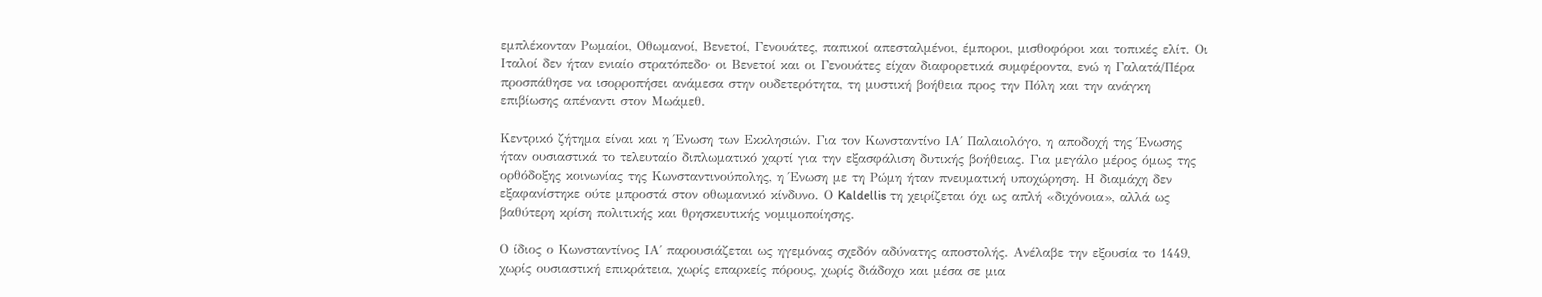εμπλέκονταν Ρωμαίοι, Οθωμανοί, Βενετοί, Γενουάτες, παπικοί απεσταλμένοι, έμποροι, μισθοφόροι και τοπικές ελίτ. Οι Ιταλοί δεν ήταν ενιαίο στρατόπεδο· οι Βενετοί και οι Γενουάτες είχαν διαφορετικά συμφέροντα, ενώ η Γαλατά/Πέρα προσπάθησε να ισορροπήσει ανάμεσα στην ουδετερότητα, τη μυστική βοήθεια προς την Πόλη και την ανάγκη επιβίωσης απέναντι στον Μωάμεθ.

Κεντρικό ζήτημα είναι και η Ένωση των Εκκλησιών. Για τον Κωνσταντίνο ΙΑ΄ Παλαιολόγο, η αποδοχή της Ένωσης ήταν ουσιαστικά το τελευταίο διπλωματικό χαρτί για την εξασφάλιση δυτικής βοήθειας. Για μεγάλο μέρος όμως της ορθόδοξης κοινωνίας της Κωνσταντινούπολης, η Ένωση με τη Ρώμη ήταν πνευματική υποχώρηση. Η διαμάχη δεν εξαφανίστηκε ούτε μπροστά στον οθωμανικό κίνδυνο. Ο Kaldellis τη χειρίζεται όχι ως απλή «διχόνοια», αλλά ως βαθύτερη κρίση πολιτικής και θρησκευτικής νομιμοποίησης.

Ο ίδιος ο Κωνσταντίνος ΙΑ΄ παρουσιάζεται ως ηγεμόνας σχεδόν αδύνατης αποστολής. Ανέλαβε την εξουσία το 1449, χωρίς ουσιαστική επικράτεια, χωρίς επαρκείς πόρους, χωρίς διάδοχο και μέσα σε μια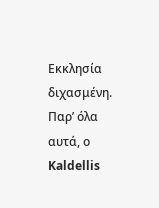Εκκλησία διχασμένη. Παρ’ όλα αυτά, ο Kaldellis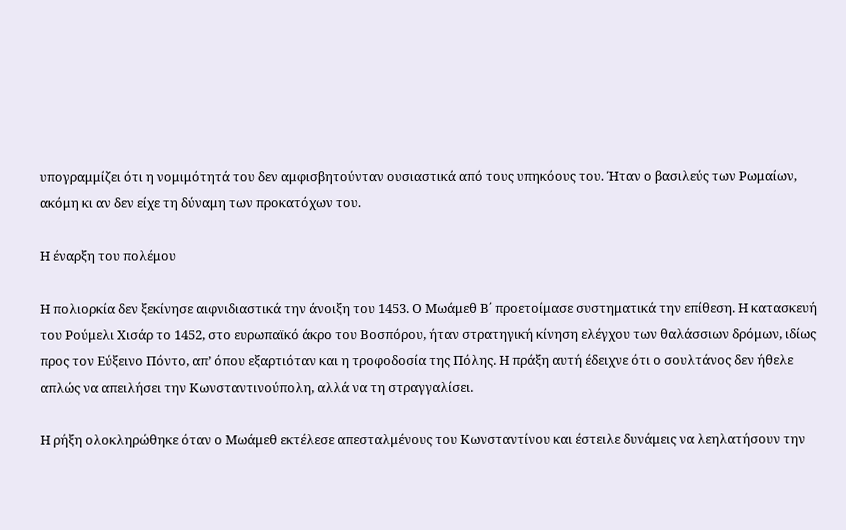υπογραμμίζει ότι η νομιμότητά του δεν αμφισβητούνταν ουσιαστικά από τους υπηκόους του. Ήταν ο βασιλεύς των Ρωμαίων, ακόμη κι αν δεν είχε τη δύναμη των προκατόχων του.

Η έναρξη του πολέμου

Η πολιορκία δεν ξεκίνησε αιφνιδιαστικά την άνοιξη του 1453. Ο Μωάμεθ Β΄ προετοίμασε συστηματικά την επίθεση. Η κατασκευή του Ρούμελι Χισάρ το 1452, στο ευρωπαϊκό άκρο του Βοσπόρου, ήταν στρατηγική κίνηση ελέγχου των θαλάσσιων δρόμων, ιδίως προς τον Εύξεινο Πόντο, απ’ όπου εξαρτιόταν και η τροφοδοσία της Πόλης. Η πράξη αυτή έδειχνε ότι ο σουλτάνος δεν ήθελε απλώς να απειλήσει την Κωνσταντινούπολη, αλλά να τη στραγγαλίσει.

Η ρήξη ολοκληρώθηκε όταν ο Μωάμεθ εκτέλεσε απεσταλμένους του Κωνσταντίνου και έστειλε δυνάμεις να λεηλατήσουν την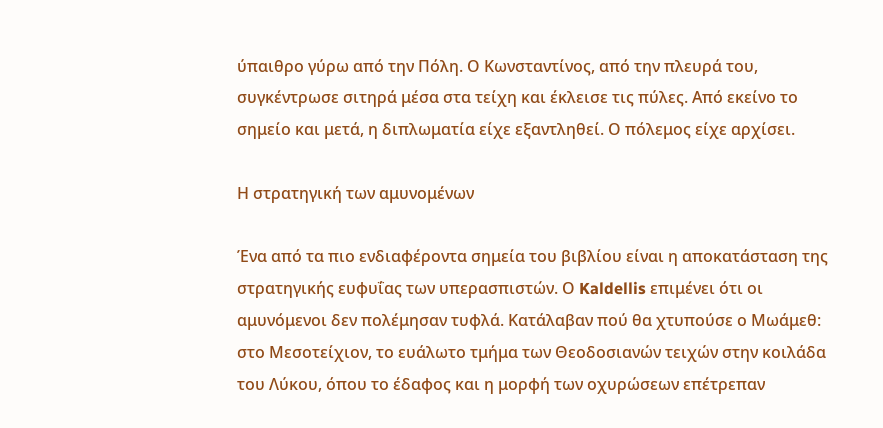ύπαιθρο γύρω από την Πόλη. Ο Κωνσταντίνος, από την πλευρά του, συγκέντρωσε σιτηρά μέσα στα τείχη και έκλεισε τις πύλες. Από εκείνο το σημείο και μετά, η διπλωματία είχε εξαντληθεί. Ο πόλεμος είχε αρχίσει.

Η στρατηγική των αμυνομένων

Ένα από τα πιο ενδιαφέροντα σημεία του βιβλίου είναι η αποκατάσταση της στρατηγικής ευφυΐας των υπερασπιστών. Ο Kaldellis επιμένει ότι οι αμυνόμενοι δεν πολέμησαν τυφλά. Κατάλαβαν πού θα χτυπούσε ο Μωάμεθ: στο Μεσοτείχιον, το ευάλωτο τμήμα των Θεοδοσιανών τειχών στην κοιλάδα του Λύκου, όπου το έδαφος και η μορφή των οχυρώσεων επέτρεπαν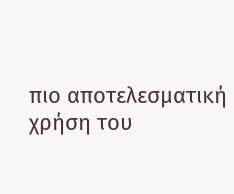πιο αποτελεσματική χρήση του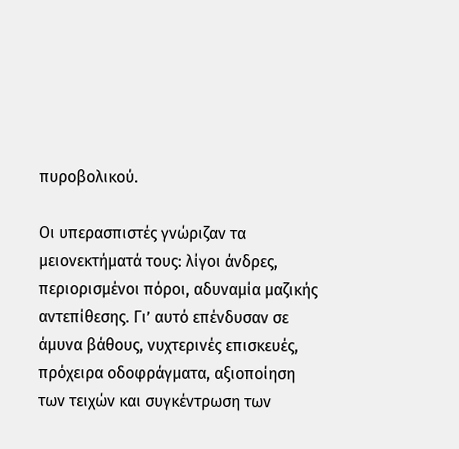πυροβολικού.

Οι υπερασπιστές γνώριζαν τα μειονεκτήματά τους: λίγοι άνδρες, περιορισμένοι πόροι, αδυναμία μαζικής αντεπίθεσης. Γι’ αυτό επένδυσαν σε άμυνα βάθους, νυχτερινές επισκευές, πρόχειρα οδοφράγματα, αξιοποίηση των τειχών και συγκέντρωση των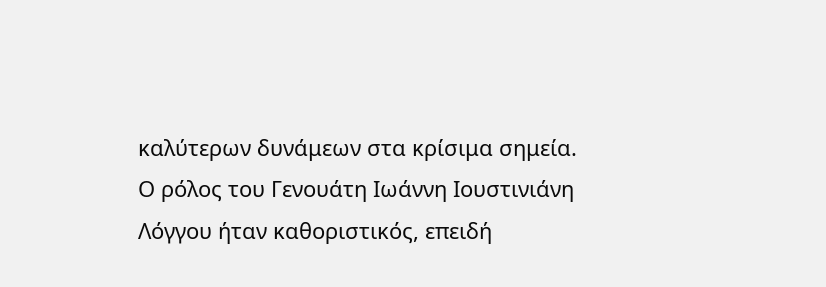καλύτερων δυνάμεων στα κρίσιμα σημεία. Ο ρόλος του Γενουάτη Ιωάννη Ιουστινιάνη Λόγγου ήταν καθοριστικός, επειδή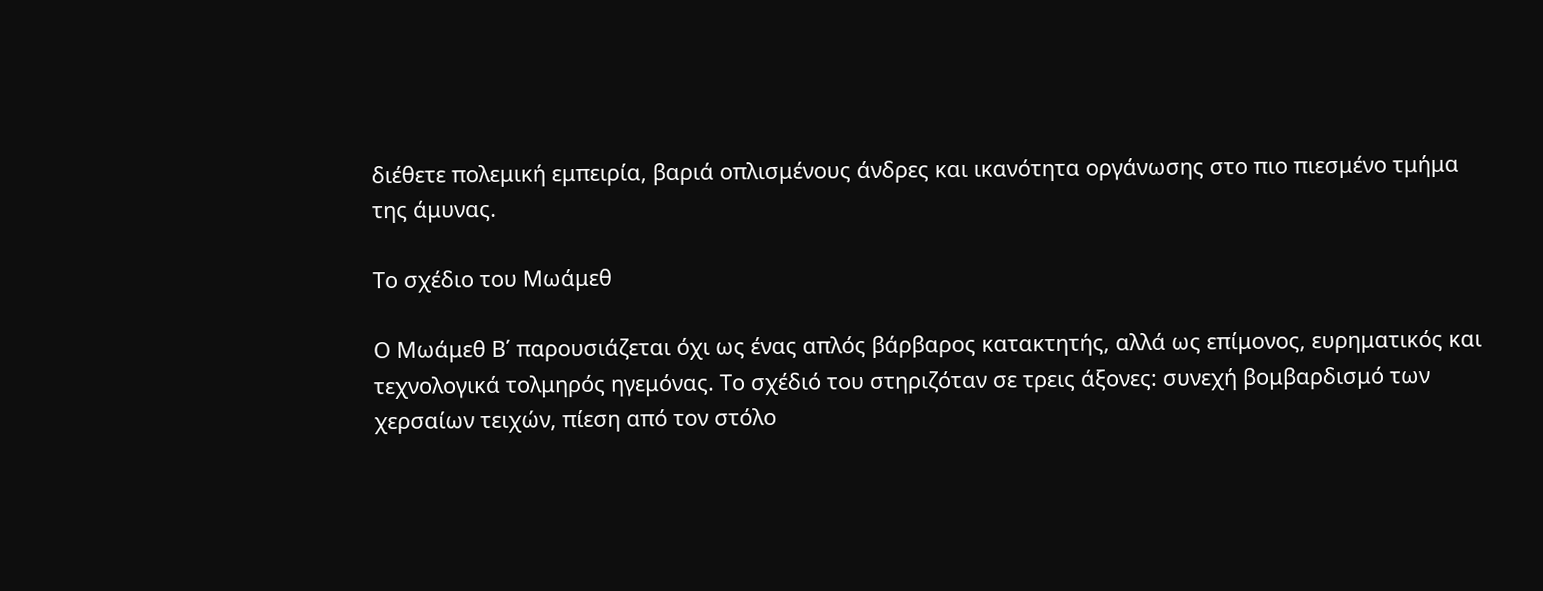διέθετε πολεμική εμπειρία, βαριά οπλισμένους άνδρες και ικανότητα οργάνωσης στο πιο πιεσμένο τμήμα της άμυνας.

Το σχέδιο του Μωάμεθ

Ο Μωάμεθ Β΄ παρουσιάζεται όχι ως ένας απλός βάρβαρος κατακτητής, αλλά ως επίμονος, ευρηματικός και τεχνολογικά τολμηρός ηγεμόνας. Το σχέδιό του στηριζόταν σε τρεις άξονες: συνεχή βομβαρδισμό των χερσαίων τειχών, πίεση από τον στόλο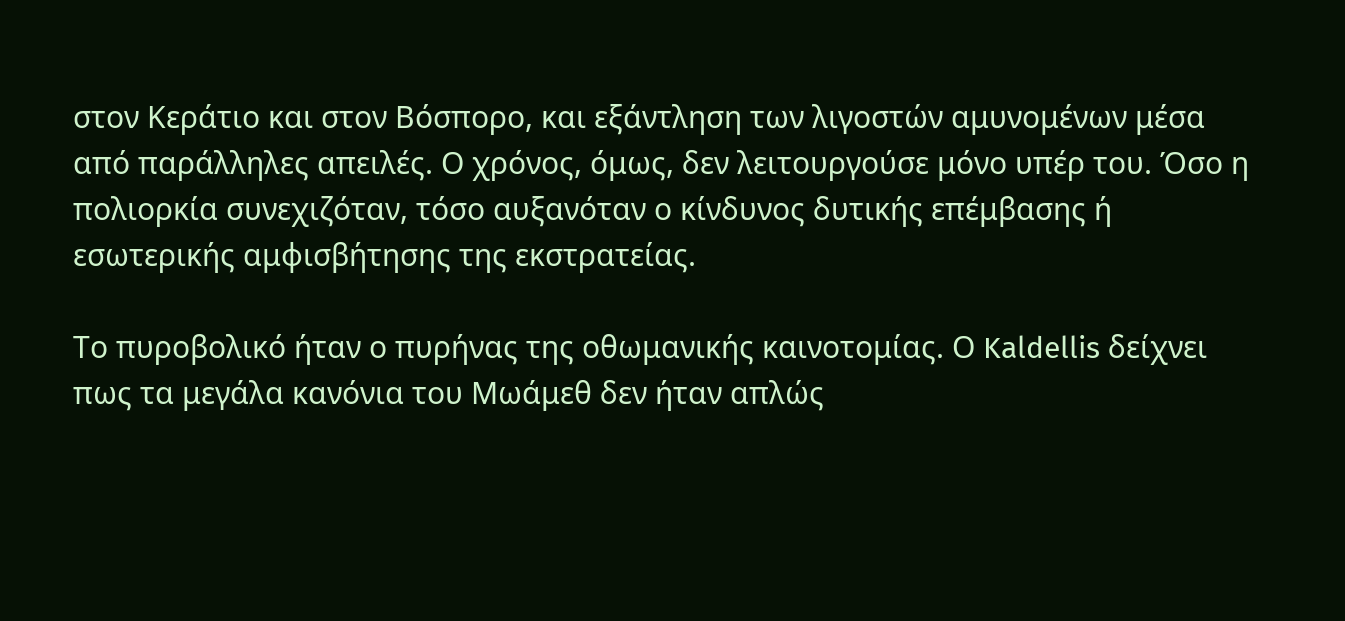στον Κεράτιο και στον Βόσπορο, και εξάντληση των λιγοστών αμυνομένων μέσα από παράλληλες απειλές. Ο χρόνος, όμως, δεν λειτουργούσε μόνο υπέρ του. Όσο η πολιορκία συνεχιζόταν, τόσο αυξανόταν ο κίνδυνος δυτικής επέμβασης ή εσωτερικής αμφισβήτησης της εκστρατείας.

Το πυροβολικό ήταν ο πυρήνας της οθωμανικής καινοτομίας. Ο Kaldellis δείχνει πως τα μεγάλα κανόνια του Μωάμεθ δεν ήταν απλώς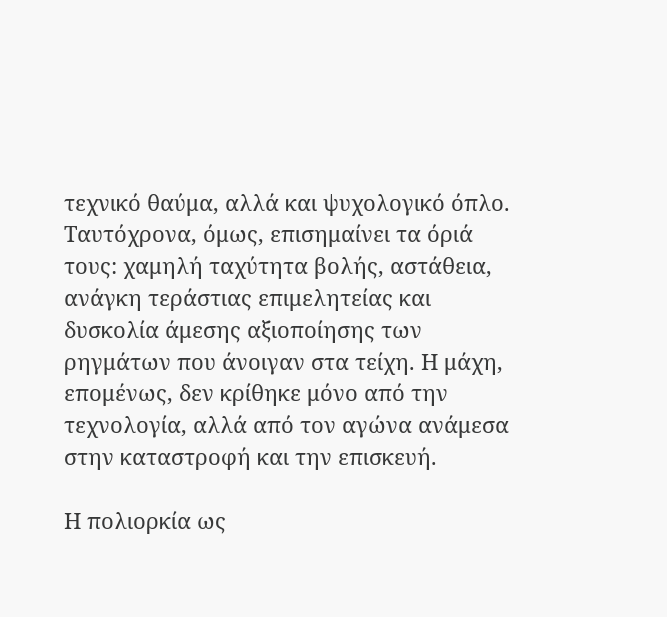τεχνικό θαύμα, αλλά και ψυχολογικό όπλο. Ταυτόχρονα, όμως, επισημαίνει τα όριά τους: χαμηλή ταχύτητα βολής, αστάθεια, ανάγκη τεράστιας επιμελητείας και δυσκολία άμεσης αξιοποίησης των ρηγμάτων που άνοιγαν στα τείχη. Η μάχη, επομένως, δεν κρίθηκε μόνο από την τεχνολογία, αλλά από τον αγώνα ανάμεσα στην καταστροφή και την επισκευή.

Η πολιορκία ως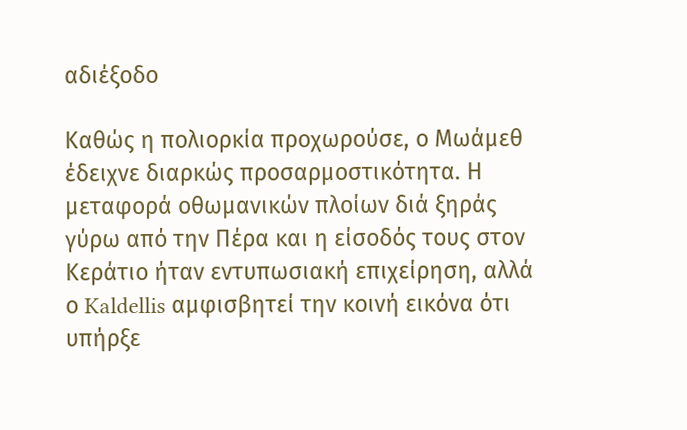αδιέξοδο

Καθώς η πολιορκία προχωρούσε, ο Μωάμεθ έδειχνε διαρκώς προσαρμοστικότητα. Η μεταφορά οθωμανικών πλοίων διά ξηράς γύρω από την Πέρα και η είσοδός τους στον Κεράτιο ήταν εντυπωσιακή επιχείρηση, αλλά ο Kaldellis αμφισβητεί την κοινή εικόνα ότι υπήρξε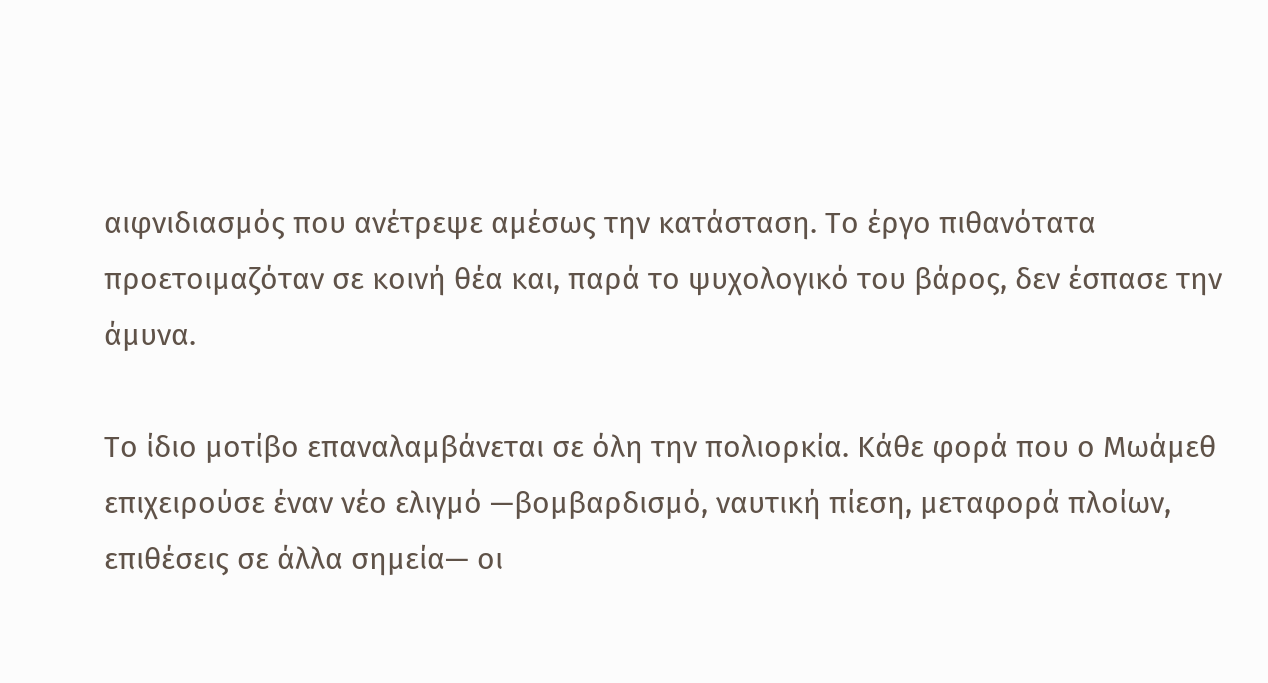αιφνιδιασμός που ανέτρεψε αμέσως την κατάσταση. Το έργο πιθανότατα προετοιμαζόταν σε κοινή θέα και, παρά το ψυχολογικό του βάρος, δεν έσπασε την άμυνα.

Το ίδιο μοτίβο επαναλαμβάνεται σε όλη την πολιορκία. Κάθε φορά που ο Μωάμεθ επιχειρούσε έναν νέο ελιγμό —βομβαρδισμό, ναυτική πίεση, μεταφορά πλοίων, επιθέσεις σε άλλα σημεία— οι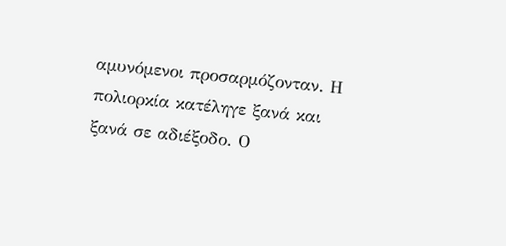αμυνόμενοι προσαρμόζονταν. Η πολιορκία κατέληγε ξανά και ξανά σε αδιέξοδο. Ο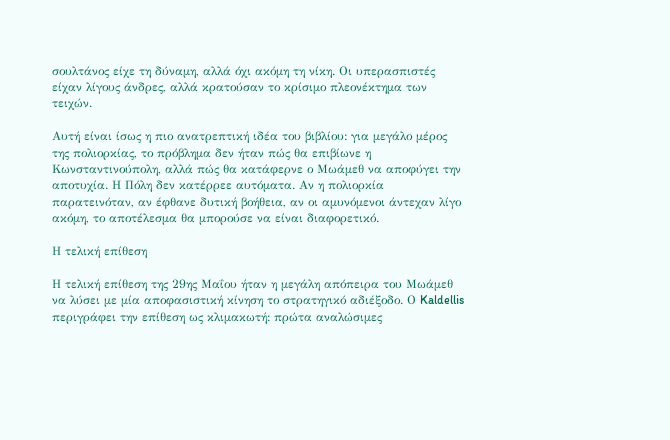σουλτάνος είχε τη δύναμη, αλλά όχι ακόμη τη νίκη. Οι υπερασπιστές είχαν λίγους άνδρες, αλλά κρατούσαν το κρίσιμο πλεονέκτημα των τειχών.

Αυτή είναι ίσως η πιο ανατρεπτική ιδέα του βιβλίου: για μεγάλο μέρος της πολιορκίας, το πρόβλημα δεν ήταν πώς θα επιβίωνε η Κωνσταντινούπολη, αλλά πώς θα κατάφερνε ο Μωάμεθ να αποφύγει την αποτυχία. Η Πόλη δεν κατέρρεε αυτόματα. Αν η πολιορκία παρατεινόταν, αν έφθανε δυτική βοήθεια, αν οι αμυνόμενοι άντεχαν λίγο ακόμη, το αποτέλεσμα θα μπορούσε να είναι διαφορετικό.

Η τελική επίθεση

Η τελική επίθεση της 29ης Μαΐου ήταν η μεγάλη απόπειρα του Μωάμεθ να λύσει με μία αποφασιστική κίνηση το στρατηγικό αδιέξοδο. Ο Kaldellis περιγράφει την επίθεση ως κλιμακωτή: πρώτα αναλώσιμες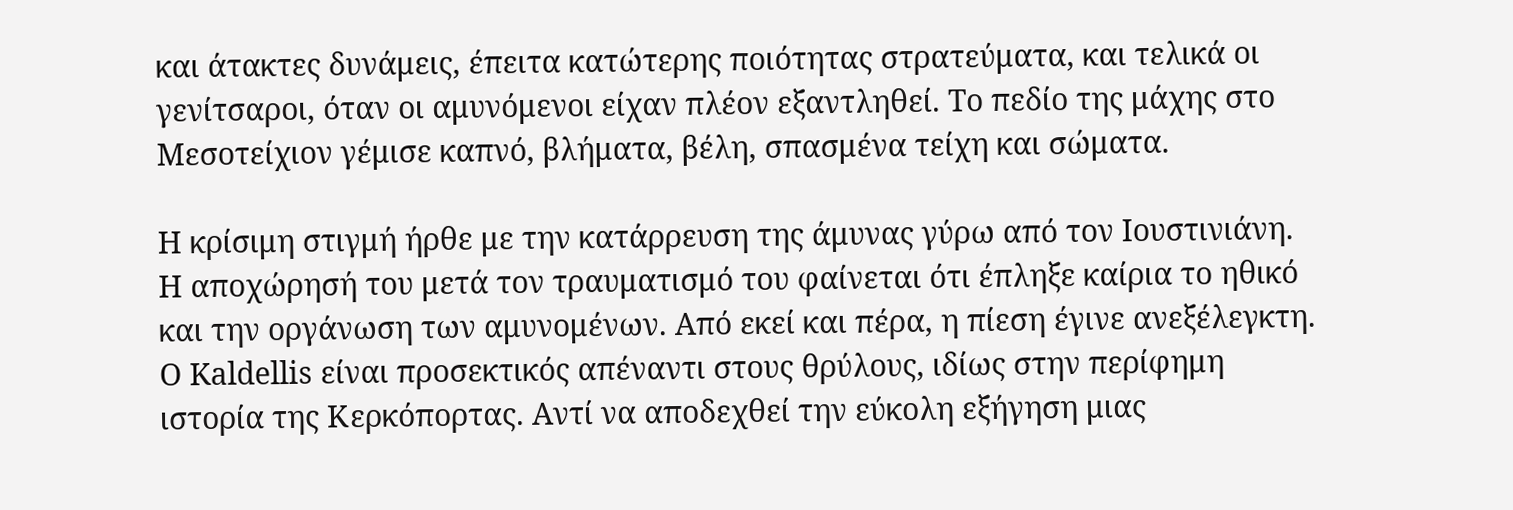και άτακτες δυνάμεις, έπειτα κατώτερης ποιότητας στρατεύματα, και τελικά οι γενίτσαροι, όταν οι αμυνόμενοι είχαν πλέον εξαντληθεί. Το πεδίο της μάχης στο Μεσοτείχιον γέμισε καπνό, βλήματα, βέλη, σπασμένα τείχη και σώματα.

Η κρίσιμη στιγμή ήρθε με την κατάρρευση της άμυνας γύρω από τον Ιουστινιάνη. Η αποχώρησή του μετά τον τραυματισμό του φαίνεται ότι έπληξε καίρια το ηθικό και την οργάνωση των αμυνομένων. Από εκεί και πέρα, η πίεση έγινε ανεξέλεγκτη. Ο Kaldellis είναι προσεκτικός απέναντι στους θρύλους, ιδίως στην περίφημη ιστορία της Κερκόπορτας. Αντί να αποδεχθεί την εύκολη εξήγηση μιας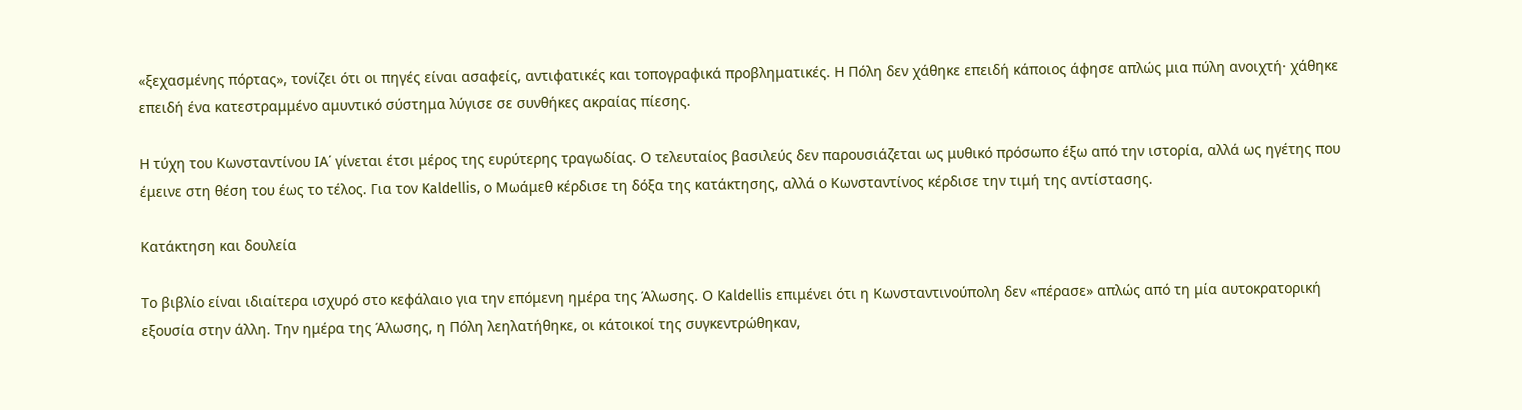«ξεχασμένης πόρτας», τονίζει ότι οι πηγές είναι ασαφείς, αντιφατικές και τοπογραφικά προβληματικές. Η Πόλη δεν χάθηκε επειδή κάποιος άφησε απλώς μια πύλη ανοιχτή· χάθηκε επειδή ένα κατεστραμμένο αμυντικό σύστημα λύγισε σε συνθήκες ακραίας πίεσης.

Η τύχη του Κωνσταντίνου ΙΑ΄ γίνεται έτσι μέρος της ευρύτερης τραγωδίας. Ο τελευταίος βασιλεύς δεν παρουσιάζεται ως μυθικό πρόσωπο έξω από την ιστορία, αλλά ως ηγέτης που έμεινε στη θέση του έως το τέλος. Για τον Kaldellis, ο Μωάμεθ κέρδισε τη δόξα της κατάκτησης, αλλά ο Κωνσταντίνος κέρδισε την τιμή της αντίστασης.

Κατάκτηση και δουλεία

Το βιβλίο είναι ιδιαίτερα ισχυρό στο κεφάλαιο για την επόμενη ημέρα της Άλωσης. Ο Kaldellis επιμένει ότι η Κωνσταντινούπολη δεν «πέρασε» απλώς από τη μία αυτοκρατορική εξουσία στην άλλη. Την ημέρα της Άλωσης, η Πόλη λεηλατήθηκε, οι κάτοικοί της συγκεντρώθηκαν,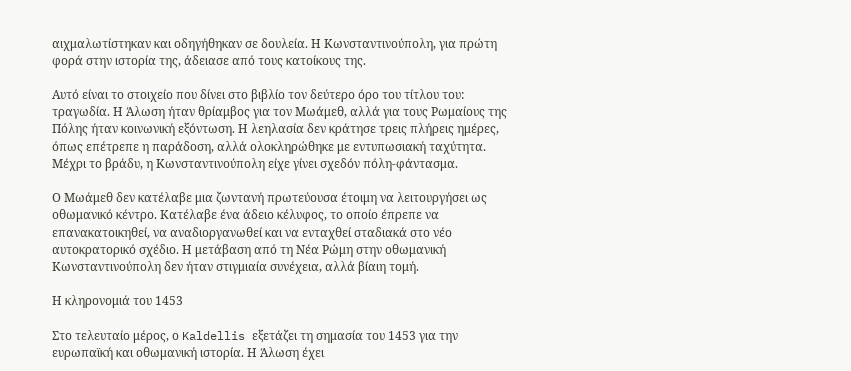αιχμαλωτίστηκαν και οδηγήθηκαν σε δουλεία. Η Κωνσταντινούπολη, για πρώτη φορά στην ιστορία της, άδειασε από τους κατοίκους της.

Αυτό είναι το στοιχείο που δίνει στο βιβλίο τον δεύτερο όρο του τίτλου του: τραγωδία. Η Άλωση ήταν θρίαμβος για τον Μωάμεθ, αλλά για τους Ρωμαίους της Πόλης ήταν κοινωνική εξόντωση. Η λεηλασία δεν κράτησε τρεις πλήρεις ημέρες, όπως επέτρεπε η παράδοση, αλλά ολοκληρώθηκε με εντυπωσιακή ταχύτητα. Μέχρι το βράδυ, η Κωνσταντινούπολη είχε γίνει σχεδόν πόλη-φάντασμα.

Ο Μωάμεθ δεν κατέλαβε μια ζωντανή πρωτεύουσα έτοιμη να λειτουργήσει ως οθωμανικό κέντρο. Κατέλαβε ένα άδειο κέλυφος, το οποίο έπρεπε να επανακατοικηθεί, να αναδιοργανωθεί και να ενταχθεί σταδιακά στο νέο αυτοκρατορικό σχέδιο. Η μετάβαση από τη Νέα Ρώμη στην οθωμανική Κωνσταντινούπολη δεν ήταν στιγμιαία συνέχεια, αλλά βίαιη τομή.

Η κληρονομιά του 1453

Στο τελευταίο μέρος, ο Kaldellis εξετάζει τη σημασία του 1453 για την ευρωπαϊκή και οθωμανική ιστορία. Η Άλωση έχει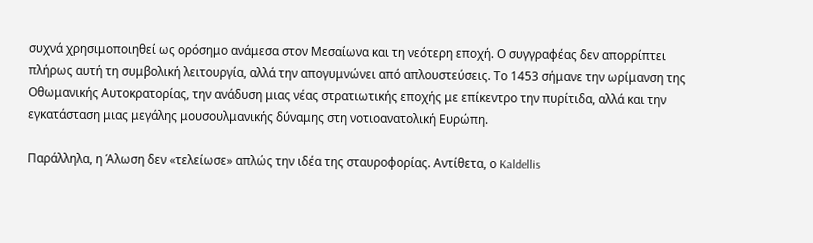συχνά χρησιμοποιηθεί ως ορόσημο ανάμεσα στον Μεσαίωνα και τη νεότερη εποχή. Ο συγγραφέας δεν απορρίπτει πλήρως αυτή τη συμβολική λειτουργία, αλλά την απογυμνώνει από απλουστεύσεις. Το 1453 σήμανε την ωρίμανση της Οθωμανικής Αυτοκρατορίας, την ανάδυση μιας νέας στρατιωτικής εποχής με επίκεντρο την πυρίτιδα, αλλά και την εγκατάσταση μιας μεγάλης μουσουλμανικής δύναμης στη νοτιοανατολική Ευρώπη.

Παράλληλα, η Άλωση δεν «τελείωσε» απλώς την ιδέα της σταυροφορίας. Αντίθετα, ο Kaldellis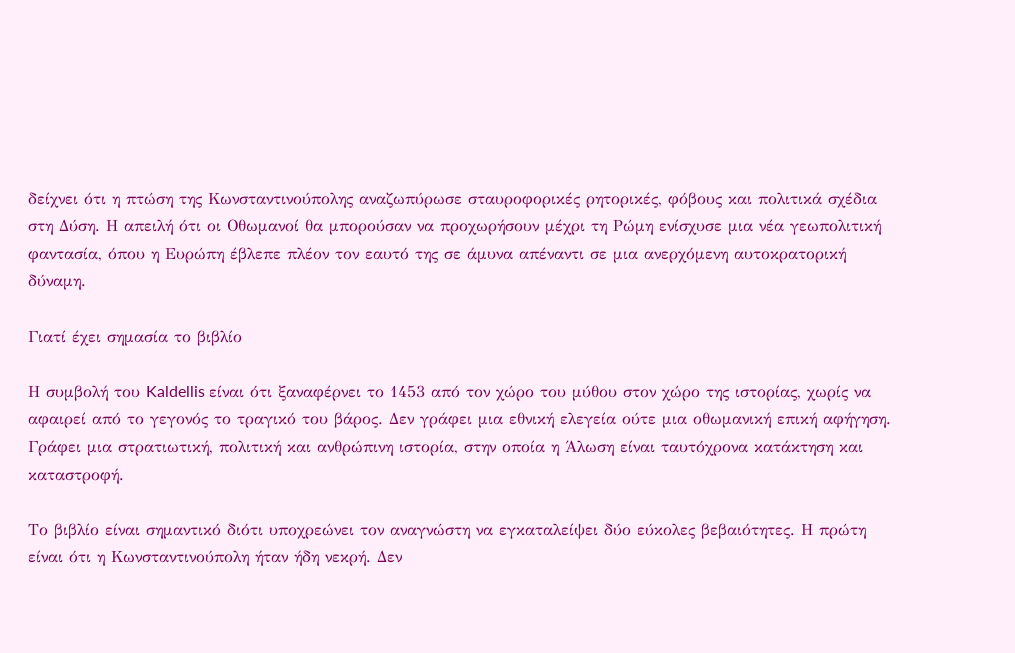δείχνει ότι η πτώση της Κωνσταντινούπολης αναζωπύρωσε σταυροφορικές ρητορικές, φόβους και πολιτικά σχέδια στη Δύση. Η απειλή ότι οι Οθωμανοί θα μπορούσαν να προχωρήσουν μέχρι τη Ρώμη ενίσχυσε μια νέα γεωπολιτική φαντασία, όπου η Ευρώπη έβλεπε πλέον τον εαυτό της σε άμυνα απέναντι σε μια ανερχόμενη αυτοκρατορική δύναμη.

Γιατί έχει σημασία το βιβλίο

Η συμβολή του Kaldellis είναι ότι ξαναφέρνει το 1453 από τον χώρο του μύθου στον χώρο της ιστορίας, χωρίς να αφαιρεί από το γεγονός το τραγικό του βάρος. Δεν γράφει μια εθνική ελεγεία ούτε μια οθωμανική επική αφήγηση. Γράφει μια στρατιωτική, πολιτική και ανθρώπινη ιστορία, στην οποία η Άλωση είναι ταυτόχρονα κατάκτηση και καταστροφή.

Το βιβλίο είναι σημαντικό διότι υποχρεώνει τον αναγνώστη να εγκαταλείψει δύο εύκολες βεβαιότητες. Η πρώτη είναι ότι η Κωνσταντινούπολη ήταν ήδη νεκρή. Δεν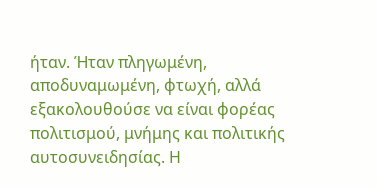ήταν. Ήταν πληγωμένη, αποδυναμωμένη, φτωχή, αλλά εξακολουθούσε να είναι φορέας πολιτισμού, μνήμης και πολιτικής αυτοσυνειδησίας. Η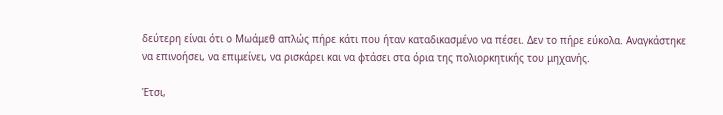δεύτερη είναι ότι ο Μωάμεθ απλώς πήρε κάτι που ήταν καταδικασμένο να πέσει. Δεν το πήρε εύκολα. Αναγκάστηκε να επινοήσει, να επιμείνει, να ρισκάρει και να φτάσει στα όρια της πολιορκητικής του μηχανής.

Έτσι,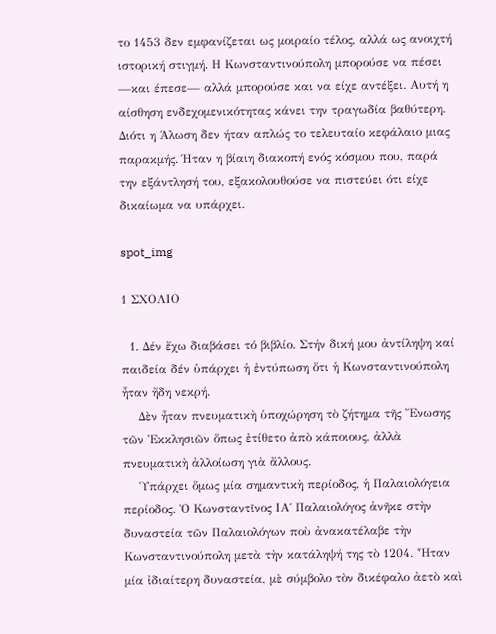το 1453 δεν εμφανίζεται ως μοιραίο τέλος, αλλά ως ανοιχτή ιστορική στιγμή. Η Κωνσταντινούπολη μπορούσε να πέσει —και έπεσε— αλλά μπορούσε και να είχε αντέξει. Αυτή η αίσθηση ενδεχομενικότητας κάνει την τραγωδία βαθύτερη. Διότι η Άλωση δεν ήταν απλώς το τελευταίο κεφάλαιο μιας παρακμής. Ήταν η βίαιη διακοπή ενός κόσμου που, παρά την εξάντλησή του, εξακολουθούσε να πιστεύει ότι είχε δικαίωμα να υπάρχει.

spot_img

1 ΣΧΟΛΙΟ

  1. Δέν ἔχω διαβάσει τό βιβλίο. Στήν δική μου ἀντίληψη καί παιδεία δέν ὑπάρχει ἡ ἐντύπωση ὅτι ἡ Κωνσταντινούπολη ἦταν ἤδη νεκρή.
    Δὲν ἦταν πνευματικὴ ὑποχώρηση τὸ ζήτημα τῆς Ἕνωσης τῶν Ἐκκλησιῶν ὅπως ἐτίθετο ἀπὸ κάποιους, ἀλλὰ πνευματικὴ ἀλλοίωση γιὰ ἄλλους.
    Ὑπάρχει ὅμως μία σημαντικὴ περίοδος, ἡ Παλαιολόγεια περίοδος. Ὁ Κωνσταντῖνος ΙΑ΄ Παλαιολόγος ἀνῆκε στὴν δυναστεία τῶν Παλαιολόγων ποὺ ἀνακατέλαβε τὴν Κωνσταντινούπολη μετὰ τὴν κατάληψή της τὸ 1204. Ἦταν μία ἰδιαίτερη δυναστεία, μὲ σύμβολο τὸν δικέφαλο ἀετὸ καὶ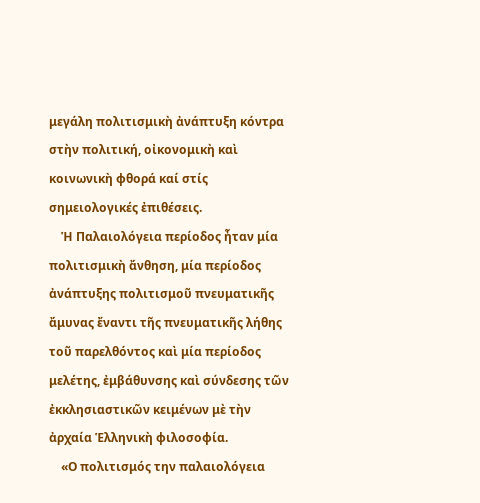μεγάλη πολιτισμικὴ ἀνάπτυξη κόντρα στὴν πολιτική, οἰκονομικὴ καὶ κοινωνικὴ φθορά καί στίς σημειολογικές ἐπιθέσεις.
    Ἡ Παλαιολόγεια περίοδος ἦταν μία πολιτισμικὴ ἄνθηση, μία περίοδος ἀνάπτυξης πολιτισμοῦ πνευματικῆς ἄμυνας ἔναντι τῆς πνευματικῆς λήθης τοῦ παρελθόντος καὶ μία περίοδος μελέτης, ἐμβάθυνσης καὶ σύνδεσης τῶν ἐκκλησιαστικῶν κειμένων μὲ τὴν ἀρχαία Ἑλληνικὴ φιλοσοφία.
    «Ο πολιτισμός την παλαιολόγεια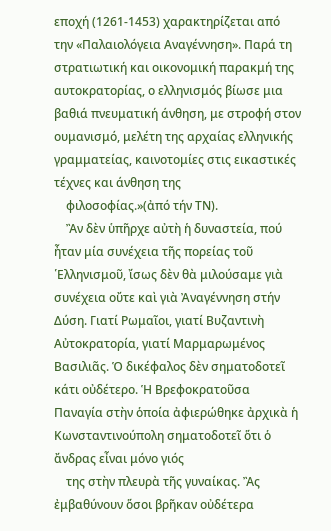εποχή (1261-1453) χαρακτηρίζεται από την «Παλαιολόγεια Αναγέννηση». Παρά τη στρατιωτική και οικονομική παρακμή της αυτοκρατορίας, ο ελληνισμός βίωσε μια βαθιά πνευματική άνθηση, με στροφή στον ουμανισμό, μελέτη της αρχαίας ελληνικής γραμματείας, καινοτομίες στις εικαστικές τέχνες και άνθηση της
    φιλοσοφίας.»(ἀπό τήν ΤΝ).
    Ἂν δὲν ὑπῆρχε αὐτὴ ἡ δυναστεία, πού ἦταν μία συνέχεια τῆς πορείας τοῦ ῾Ελληνισμοῦ, ἴσως δὲν θὰ μιλούσαμε γιὰ συνέχεια οὔτε καὶ γιὰ Ἀναγέννηση στήν Δύση. Γιατί Ρωμαῖοι, γιατί Βυζαντινὴ Αὐτοκρατορία, γιατί Μαρμαρωμένος Βασιλιᾶς. Ὁ δικέφαλος δὲν σηματοδοτεῖ κάτι οὐδέτερο. Ἡ Βρεφοκρατοῦσα Παναγία στὴν ὁποία ἀφιερώθηκε ἀρχικὰ ἡ Κωνσταντινούπολη σηματοδοτεῖ ὅτι ὁ ἄνδρας εἶναι μόνο γιός
    της στὴν πλευρὰ τῆς γυναίκας. Ἂς ἐμβαθύνουν ὅσοι βρῆκαν οὐδέτερα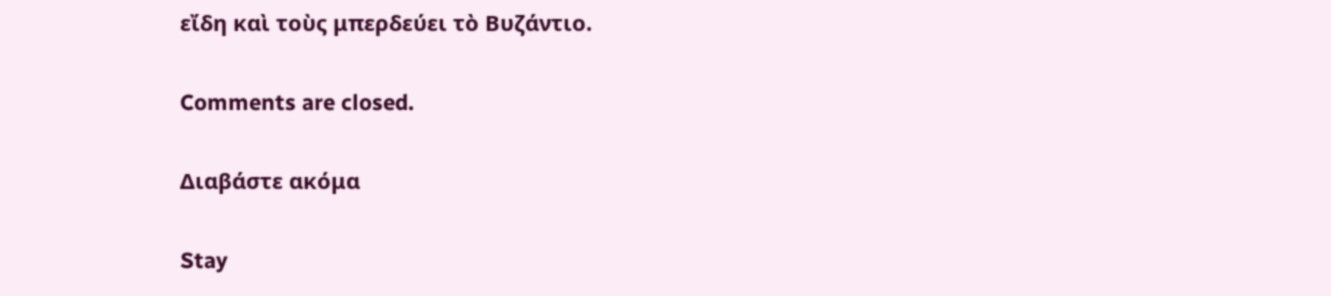εἴδη καὶ τοὺς μπερδεύει τὸ Βυζάντιο.

Comments are closed.

Διαβάστε ακόμα

Stay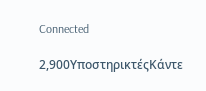Connected

2,900ΥποστηρικτέςΚάντε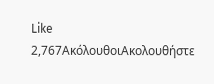Like
2,767ΑκόλουθοιΑκολουθήστε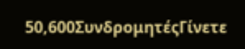50,600ΣυνδρομητέςΓίνετε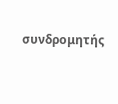συνδρομητής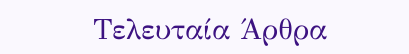Τελευταία Άρθρα